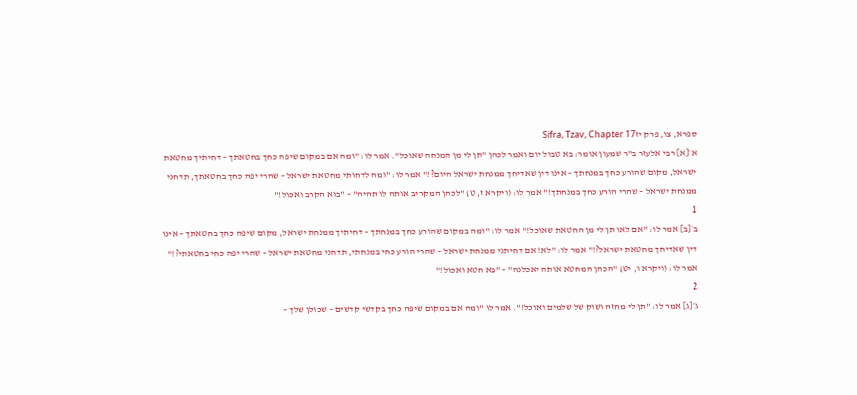ספרא, צו, פרק יזSifra, Tzav, Chapter 17
א׳[א] רבי אלעזר ב"ר שמעון אומר: בא טבול יום ואמר לכהן "תן לי מן המנחה שאוכל". אמר לו: "ומה אם במקום שיפה כחך בחטאתך – דחיתיך מחטאת ישראל, מקום שהורע כחך במנחתך – אינו דין שאדיחך ממנחת ישראל היום?!" אמר לו: "ומה לדחותי מחטאת ישראל – שהרי יפה כחך בחטאתך, תדחני ממנחת ישראל – שהרי הורע כחך במנחתך!" אמר לו: (ויקרא ז, ט) "לכהן המקריב אותה לו תהיה" – "בוא הקרב ואכול!"
1
ב׳[ב] אמר לו: "אם לאו תן לי מן החטאת שאוכל!" אמר לו: "ומה במקום שהורע כחך במנחתך – דחיתיך ממנחת ישראל, מקום שיפה כחך בחטאתך – אינו דין שאדיחך מחטאת ישראל?!" אמר לו: "לא! אם דחיתני ממנחת ישראל – שהרי הורע כחי במנחתי, תדחני מחטאת ישראל – שהרי יפה כחי בחטאתי?!" אמר לו: (ויקרא ו, יט) "הכהן המחטא אותה יאכלנה" – "בא חטא ואכול!"
2
ג׳[ג] אמר לו: "תן לי מחזה ושוק של שלמים ואוכל!". אמר לו "ומה אם במקום שיפה כחך בקדשי קדשים – שכולן שלך –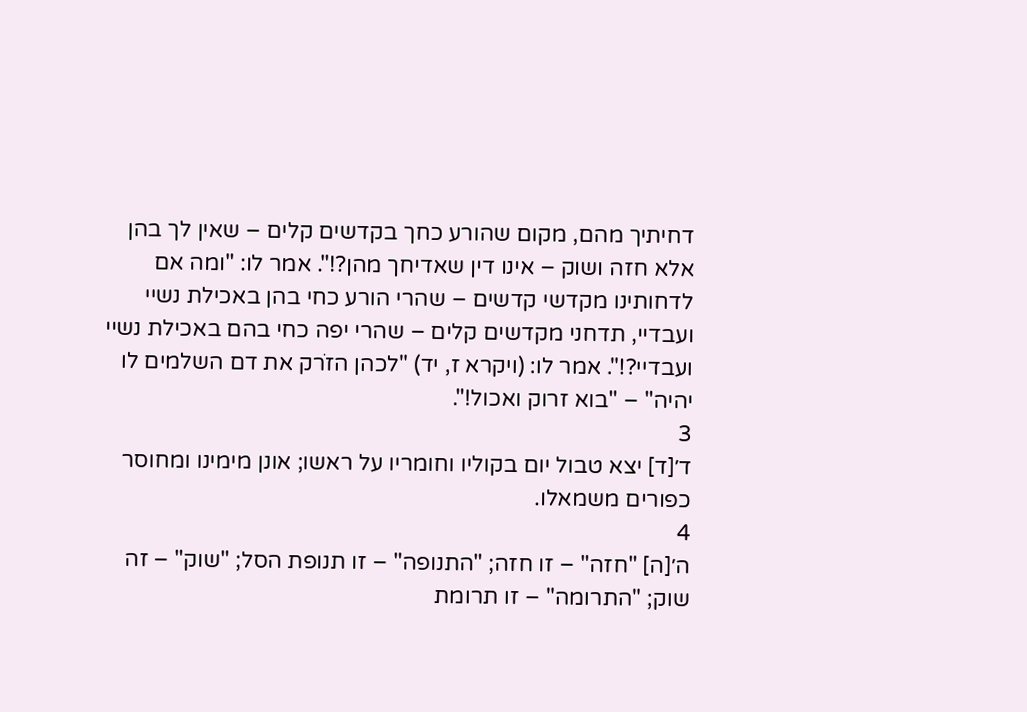דחיתיך מהם, מקום שהורע כחך בקדשים קלים – שאין לך בהן אלא חזה ושוק – אינו דין שאדיחך מהן?!". אמר לו: "ומה אם לדחותינו מקדשי קדשים – שהרי הורע כחי בהן באכילת נשיי ועבדיי, תדחני מקדשים קלים – שהרי יפה כחי בהם באכילת נשיי ועבדיי?!". אמר לו: (ויקרא ז, יד) "לכהן הזֹרק את דם השלמים לו יהיה" – "בוא זרוק ואכול!".
3
ד׳[ד] יצא טבול יום בקוליו וחומריו על ראשו; אונן מימינו ומחוסר כפורים משמאלו.
4
ה׳[ה] "חזה" – זו חזה; "התנופה" – זו תנופת הסל; "שוק" – זה שוק; "התרומה" – זו תרומת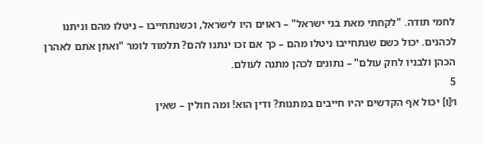לחמי תודה. "לקחתי מאת בני ישראל" – ראוים היו לישראל, וכשנתחייבו – ניטלו מהם וניתנו לכהנים. יכול כשם שנתחייבו ניטלו מהם – כך אם זכו ינתנו להם? תלמוד לומר "ואתן אֹתם לאהרן הכהן ולבניו לחק עולם" – נתונים לכהן מתנה לעולם.
5
ו׳[ו] יכול אף הקדשים יהיו חייבים במתנות? ודין הוא! ומה חולין – שאין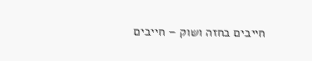חייבים בחזה ושוק – חייבים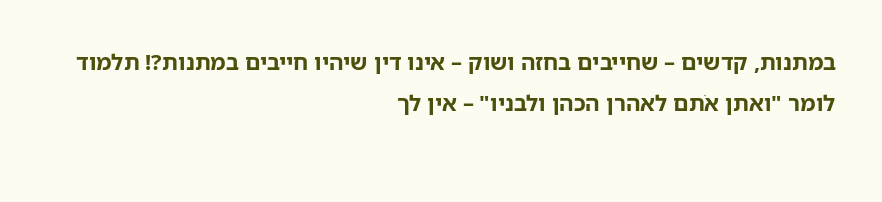במתנות, קדשים – שחייבים בחזה ושוק – אינו דין שיהיו חייבים במתנות?! תלמוד לומר "ואתן אֹתם לאהרן הכהן ולבניו" – אין לך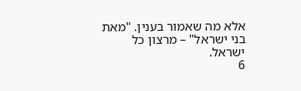אלא מה שאמור בענין. "מאת בני ישראל" – מרצון כל ישראל.
6